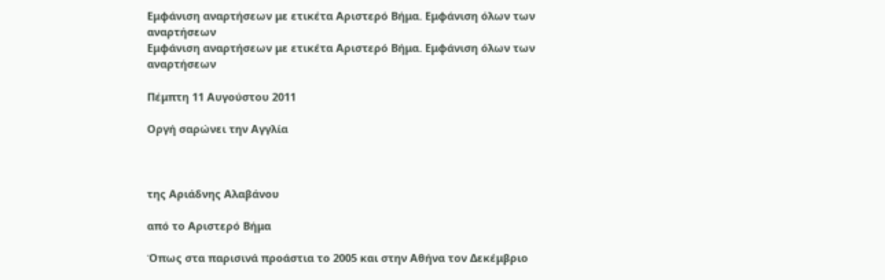Εμφάνιση αναρτήσεων με ετικέτα Αριστερό Βήμα. Εμφάνιση όλων των αναρτήσεων
Εμφάνιση αναρτήσεων με ετικέτα Αριστερό Βήμα. Εμφάνιση όλων των αναρτήσεων

Πέμπτη 11 Αυγούστου 2011

Οργή σαρώνει την Αγγλία



της Αριάδνης Αλαβάνου

από το Αριστερό Βήμα

Όπως στα παρισινά προάστια το 2005 και στην Αθήνα τον Δεκέμβριο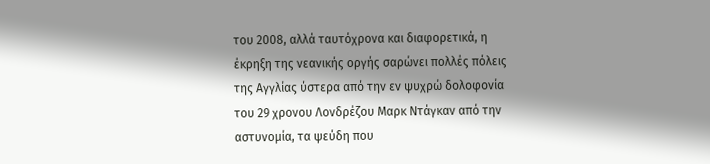του 2008, αλλά ταυτόχρονα και διαφορετικά, η έκρηξη της νεανικής οργής σαρώνει πολλές πόλεις της Αγγλίας ύστερα από την εν ψυχρώ δολοφονία του 29 χρονου Λονδρέζου Μαρκ Ντάγκαν από την αστυνομία, τα ψεύδη που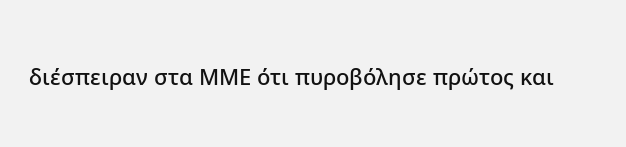διέσπειραν στα ΜΜΕ ότι πυροβόλησε πρώτος και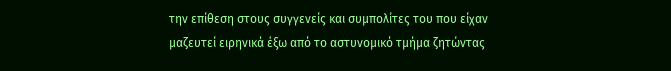την επίθεση στους συγγενείς και συμπολίτες του που είχαν μαζευτεί ειρηνικά έξω από το αστυνομικό τμήμα ζητώντας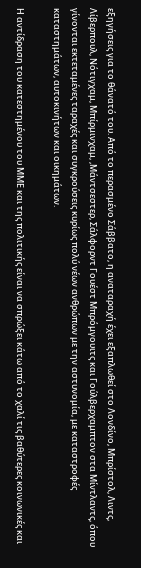εξηγήσεις για το θάνατό του. Από το περασμένο Σάββατο, η αναταραχή έχει εξαπλωθεί στο Λονδίνο, Μπρίστολ, Λιντς, Λίβερπουλ, Νότιγχαμ, Μπίρμινχαμ, ,Μάντσεστερ, Σάλφορντ Γουέστ Μπρόμγουιτς και Γούλβερχαμπτον στα Μίντλαντς, όπου γίνονται εκτεταμένες ταραχές και συγκρούσεις κυρίως πολύ νέων ανθρώπων με την αστυνομία, με καταστροφές καταστημάτων, αυτοκινήτων και οικημάτων.

Η αντίδραση του κατεστημένου του ΜΜΕ και της πολιτικής είναι να σπρώξει κάτω από το χαλί τις βαθύτερες κοινωνικές και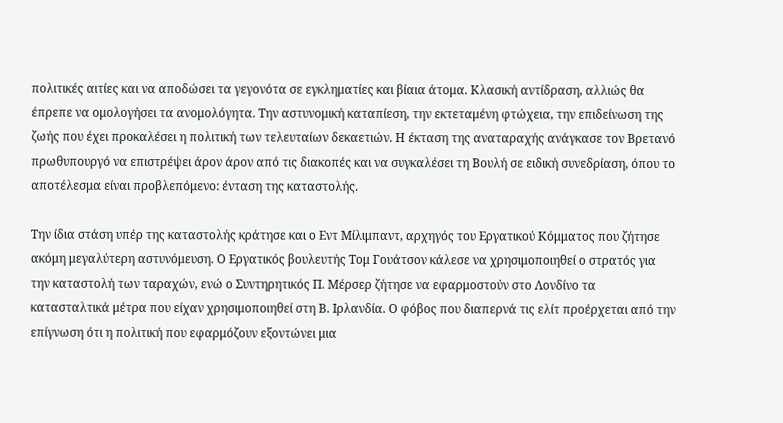πολιτικές αιτίες και να αποδώσει τα γεγονότα σε εγκληματίες και βίαια άτομα. Κλασική αντίδραση, αλλιώς θα έπρεπε να ομολογήσει τα ανομολόγητα. Την αστυνομική καταπίεση, την εκτεταμένη φτώχεια, την επιδείνωση της ζωής που έχει προκαλέσει η πολιτική των τελευταίων δεκαετιών. Η έκταση της αναταραχής ανάγκασε τον Βρετανό πρωθυπουργό να επιστρέψει άρον άρον από τις διακοπές και να συγκαλέσει τη Βουλή σε ειδική συνεδρίαση, όπου το αποτέλεσμα είναι προβλεπόμενο: ένταση της καταστολής.

Την ίδια στάση υπέρ της καταστολής κράτησε και ο Εντ Μίλιμπαντ, αρχηγός του Εργατικού Κόμματος που ζήτησε ακόμη μεγαλύτερη αστυνόμευση. Ο Εργατικός βουλευτής Τομ Γουάτσον κάλεσε να χρησιμοποιηθεί ο στρατός για την καταστολή των ταραχών, ενώ ο Συντηρητικός Π. Μέρσερ ζήτησε να εφαρμοστούν στο Λονδίνο τα κατασταλτικά μέτρα που είχαν χρησιμοποιηθεί στη Β. Ιρλανδία. Ο φόβος που διαπερνά τις ελίτ προέρχεται από την επίγνωση ότι η πολιτική που εφαρμόζουν εξοντώνει μια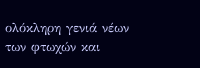ολόκληρη γενιά νέων των φτωχών και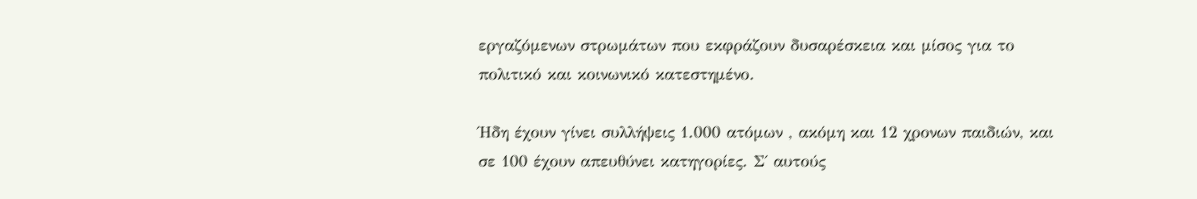εργαζόμενων στρωμάτων που εκφράζουν δυσαρέσκεια και μίσος για το πολιτικό και κοινωνικό κατεστημένο.

Ήδη έχουν γίνει συλλήψεις 1.000 ατόμων , ακόμη και 12 χρονων παιδιών, και σε 100 έχουν απευθύνει κατηγορίες. Σ΄ αυτούς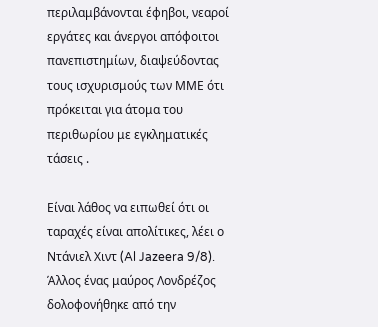περιλαμβάνονται έφηβοι, νεαροί εργάτες και άνεργοι απόφοιτοι πανεπιστημίων, διαψεύδοντας τους ισχυρισμούς των ΜΜΕ ότι πρόκειται για άτομα του περιθωρίου με εγκληματικές τάσεις .

Είναι λάθος να ειπωθεί ότι οι ταραχές είναι απολίτικες, λέει ο Ντάνιελ Χιντ (Al Jazeera 9/8). Άλλος ένας μαύρος Λονδρέζος δολοφονήθηκε από την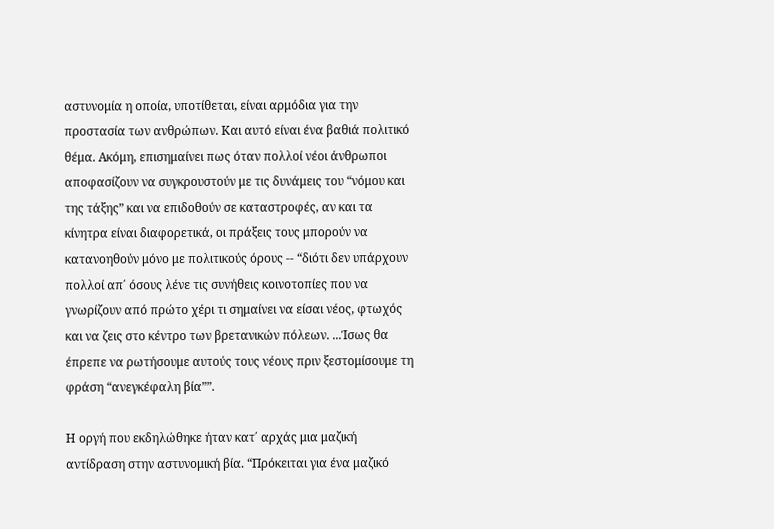αστυνομία η οποία, υποτίθεται, είναι αρμόδια για την προστασία των ανθρώπων. Και αυτό είναι ένα βαθιά πολιτικό θέμα. Ακόμη, επισημαίνει πως όταν πολλοί νέοι άνθρωποι αποφασίζουν να συγκρουστούν με τις δυνάμεις του “νόμου και της τάξης” και να επιδοθούν σε καταστροφές, αν και τα κίνητρα είναι διαφορετικά, οι πράξεις τους μπορούν να κατανοηθούν μόνο με πολιτικούς όρους -- “διότι δεν υπάρχουν πολλοί απ΄ όσους λένε τις συνήθεις κοινοτοπίες που να γνωρίζουν από πρώτο χέρι τι σημαίνει να είσαι νέος, φτωχός και να ζεις στο κέντρο των βρετανικών πόλεων. ...Ίσως θα έπρεπε να ρωτήσουμε αυτούς τους νέους πριν ξεστομίσουμε τη φράση “ανεγκέφαλη βία””.

Η οργή που εκδηλώθηκε ήταν κατ΄ αρχάς μια μαζική αντίδραση στην αστυνομική βία. “Πρόκειται για ένα μαζικό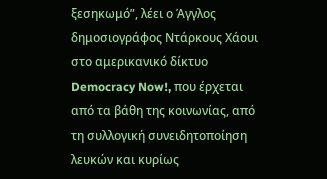ξεσηκωμό”, λέει ο Άγγλος δημοσιογράφος Ντάρκους Χάουι στο αμερικανικό δίκτυο Democracy Now!, που έρχεται από τα βάθη της κοινωνίας, από τη συλλογική συνειδητοποίηση λευκών και κυρίως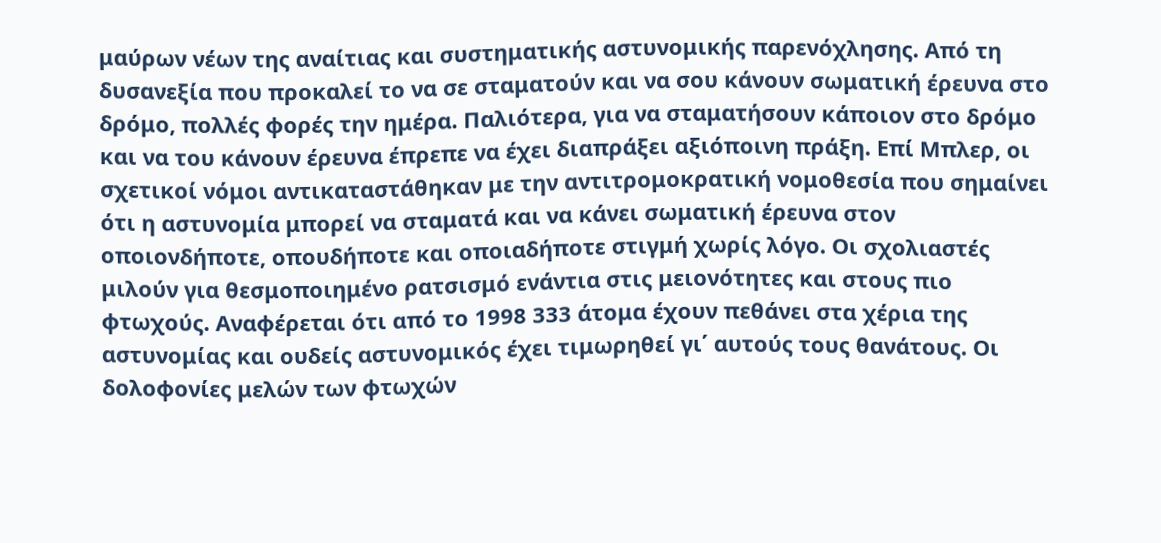μαύρων νέων της αναίτιας και συστηματικής αστυνομικής παρενόχλησης. Από τη δυσανεξία που προκαλεί το να σε σταματούν και να σου κάνουν σωματική έρευνα στο δρόμο, πολλές φορές την ημέρα. Παλιότερα, για να σταματήσουν κάποιον στο δρόμο και να του κάνουν έρευνα έπρεπε να έχει διαπράξει αξιόποινη πράξη. Επί Μπλερ, οι σχετικοί νόμοι αντικαταστάθηκαν με την αντιτρομοκρατική νομοθεσία που σημαίνει ότι η αστυνομία μπορεί να σταματά και να κάνει σωματική έρευνα στον οποιονδήποτε, οπουδήποτε και οποιαδήποτε στιγμή χωρίς λόγο. Οι σχολιαστές μιλούν για θεσμοποιημένο ρατσισμό ενάντια στις μειονότητες και στους πιο φτωχούς. Αναφέρεται ότι από το 1998 333 άτομα έχουν πεθάνει στα χέρια της αστυνομίας και ουδείς αστυνομικός έχει τιμωρηθεί γι΄ αυτούς τους θανάτους. Οι δολοφονίες μελών των φτωχών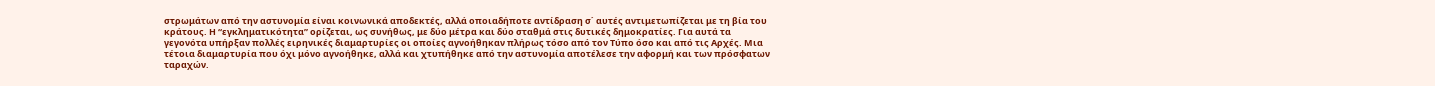στρωμάτων από την αστυνομία είναι κοινωνικά αποδεκτές, αλλά οποιαδήποτε αντίδραση σ΄ αυτές αντιμετωπίζεται με τη βία του κράτους. Η “εγκληματικότητα” ορίζεται, ως συνήθως, με δύο μέτρα και δύο σταθμά στις δυτικές δημοκρατίες. Για αυτά τα γεγονότα υπήρξαν πολλές ειρηνικές διαμαρτυρίες οι οποίες αγνοήθηκαν πλήρως τόσο από τον Τύπο όσο και από τις Αρχές. Μια τέτοια διαμαρτυρία που όχι μόνο αγνοήθηκε, αλλά και χτυπήθηκε από την αστυνομία αποτέλεσε την αφορμή και των πρόσφατων ταραχών.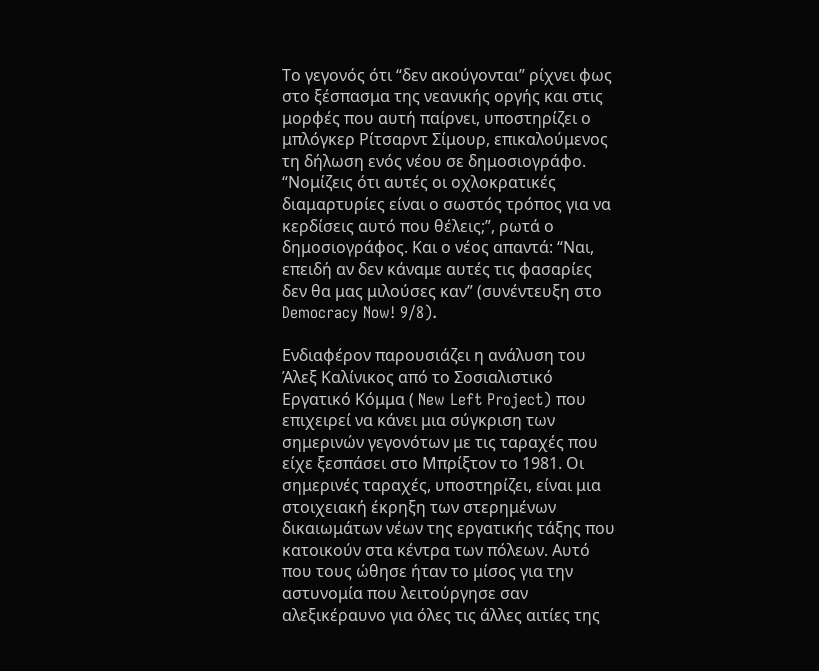Το γεγονός ότι “δεν ακούγονται” ρίχνει φως στο ξέσπασμα της νεανικής οργής και στις μορφές που αυτή παίρνει, υποστηρίζει ο μπλόγκερ Ρίτσαρντ Σίμουρ, επικαλούμενος τη δήλωση ενός νέου σε δημοσιογράφο. “Νομίζεις ότι αυτές οι οχλοκρατικές διαμαρτυρίες είναι ο σωστός τρόπος για να κερδίσεις αυτό που θέλεις;”, ρωτά ο δημοσιογράφος. Και ο νέος απαντά: “Ναι, επειδή αν δεν κάναμε αυτές τις φασαρίες δεν θα μας μιλούσες καν” (συνέντευξη στο Democracy Now! 9/8).

Ενδιαφέρον παρουσιάζει η ανάλυση του Άλεξ Καλίνικος από το Σοσιαλιστικό Εργατικό Κόμμα ( New Left Project) που επιχειρεί να κάνει μια σύγκριση των σημερινών γεγονότων με τις ταραχές που είχε ξεσπάσει στο Μπρίξτον το 1981. Οι σημερινές ταραχές, υποστηρίζει, είναι μια στοιχειακή έκρηξη των στερημένων δικαιωμάτων νέων της εργατικής τάξης που κατοικούν στα κέντρα των πόλεων. Αυτό που τους ώθησε ήταν το μίσος για την αστυνομία που λειτούργησε σαν αλεξικέραυνο για όλες τις άλλες αιτίες της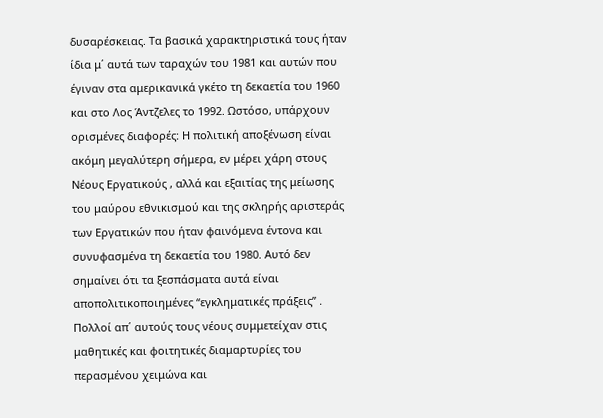δυσαρέσκειας. Τα βασικά χαρακτηριστικά τους ήταν ίδια μ΄ αυτά των ταραχών του 1981 και αυτών που έγιναν στα αμερικανικά γκέτο τη δεκαετία του 1960 και στο Λος Άντζελες το 1992. Ωστόσο, υπάρχουν ορισμένες διαφορές: Η πολιτική αποξένωση είναι ακόμη μεγαλύτερη σήμερα, εν μέρει χάρη στους Νέους Εργατικούς , αλλά και εξαιτίας της μείωσης του μαύρου εθνικισμού και της σκληρής αριστεράς των Εργατικών που ήταν φαινόμενα έντονα και συνυφασμένα τη δεκαετία του 1980. Αυτό δεν σημαίνει ότι τα ξεσπάσματα αυτά είναι αποπολιτικοποιημένες “εγκληματικές πράξεις” . Πολλοί απ΄ αυτούς τους νέους συμμετείχαν στις μαθητικές και φοιτητικές διαμαρτυρίες του περασμένου χειμώνα και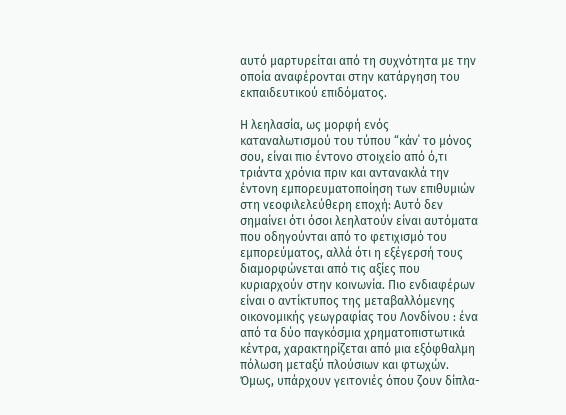αυτό μαρτυρείται από τη συχνότητα με την οποία αναφέρονται στην κατάργηση του εκπαιδευτικού επιδόματος.

Η λεηλασία, ως μορφή ενός καταναλωτισμού του τύπου “κάν΄ το μόνος σου, είναι πιο έντονο στοιχείο από ό,τι τριάντα χρόνια πριν και αντανακλά την έντονη εμπορευματοποίηση των επιθυμιών στη νεοφιλελεύθερη εποχή: Αυτό δεν σημαίνει ότι όσοι λεηλατούν είναι αυτόματα που οδηγούνται από το φετιχισμό του εμπορεύματος, αλλά ότι η εξέγερσή τους διαμορφώνεται από τις αξίες που κυριαρχούν στην κοινωνία. Πιο ενδιαφέρων είναι ο αντίκτυπος της μεταβαλλόμενης οικονομικής γεωγραφίας του Λονδίνου : ένα από τα δύο παγκόσμια χρηματοπιστωτικά κέντρα, χαρακτηρίζεται από μια εξόφθαλμη πόλωση μεταξύ πλούσιων και φτωχών. Όμως, υπάρχουν γειτονιές όπου ζουν δίπλα-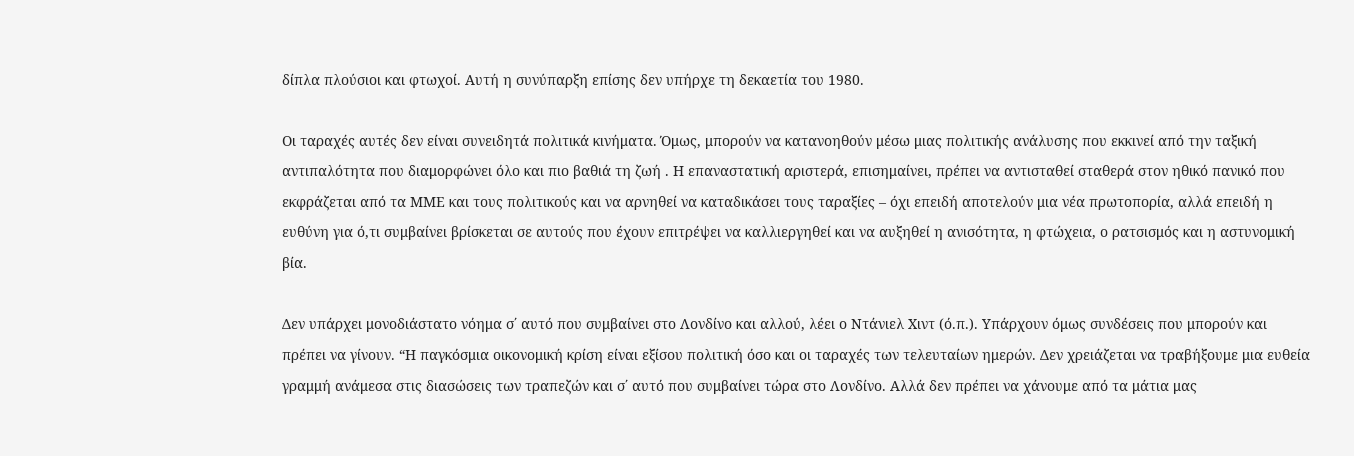δίπλα πλούσιοι και φτωχοί. Αυτή η συνύπαρξη επίσης δεν υπήρχε τη δεκαετία του 1980.

Οι ταραχές αυτές δεν είναι συνειδητά πολιτικά κινήματα. Όμως, μπορούν να κατανοηθούν μέσω μιας πολιτικής ανάλυσης που εκκινεί από την ταξική αντιπαλότητα που διαμορφώνει όλο και πιο βαθιά τη ζωή . Η επαναστατική αριστερά, επισημαίνει, πρέπει να αντισταθεί σταθερά στον ηθικό πανικό που εκφράζεται από τα ΜΜΕ και τους πολιτικούς και να αρνηθεί να καταδικάσει τους ταραξίες – όχι επειδή αποτελούν μια νέα πρωτοπορία, αλλά επειδή η ευθύνη για ό,τι συμβαίνει βρίσκεται σε αυτούς που έχουν επιτρέψει να καλλιεργηθεί και να αυξηθεί η ανισότητα, η φτώχεια, ο ρατσισμός και η αστυνομική βία.

Δεν υπάρχει μονοδιάστατο νόημα σ΄ αυτό που συμβαίνει στο Λονδίνο και αλλού, λέει ο Ντάνιελ Χιντ (ό.π.). Υπάρχουν όμως συνδέσεις που μπορούν και πρέπει να γίνουν. “Η παγκόσμια οικονομική κρίση είναι εξίσου πολιτική όσο και οι ταραχές των τελευταίων ημερών. Δεν χρειάζεται να τραβήξουμε μια ευθεία γραμμή ανάμεσα στις διασώσεις των τραπεζών και σ΄ αυτό που συμβαίνει τώρα στο Λονδίνο. Αλλά δεν πρέπει να χάνουμε από τα μάτια μας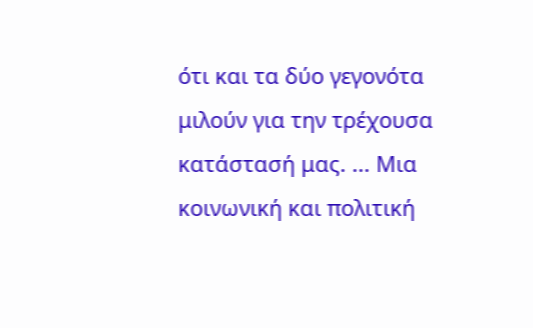ότι και τα δύο γεγονότα μιλούν για την τρέχουσα κατάστασή μας. ... Μια κοινωνική και πολιτική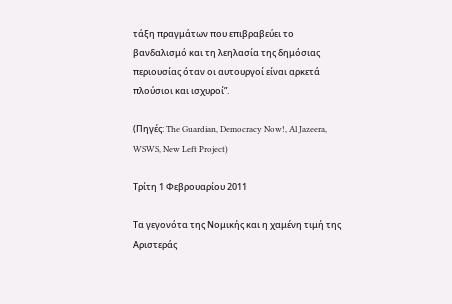τάξη πραγμάτων που επιβραβεύει το βανδαλισμό και τη λεηλασία της δημόσιας περιουσίας όταν οι αυτουργοί είναι αρκετά πλούσιοι και ισχυροί”.

(Πηγές: The Guardian, Democracy Now!, Al Jazeera, WSWS, New Left Project)

Τρίτη 1 Φεβρουαρίου 2011

Τα γεγονότα της Νομικής και η χαμένη τιμή της Αριστεράς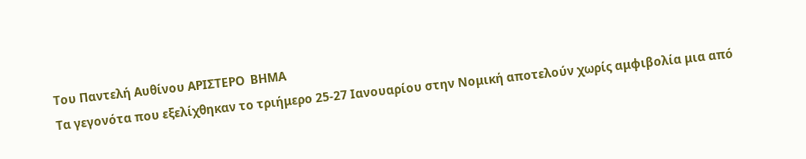Του Παντελή Αυθίνου ΑΡΙΣΤΕΡΟ  ΒΗΜΑ
Τα γεγονότα που εξελίχθηκαν το τριήμερο 25-27 Ιανουαρίου στην Νομική αποτελούν χωρίς αμφιβολία μια από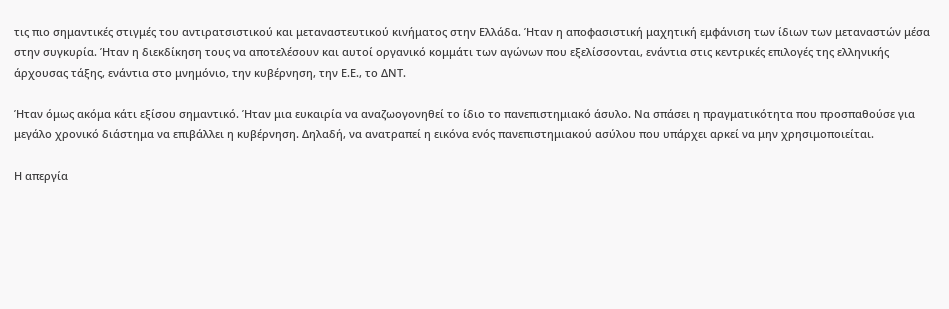τις πιο σημαντικές στιγμές του αντιρατσιστικού και μεταναστευτικού κινήματος στην Ελλάδα. Ήταν η αποφασιστική μαχητική εμφάνιση των ίδιων των μεταναστών μέσα στην συγκυρία. Ήταν η διεκδίκηση τους να αποτελέσουν και αυτοί οργανικό κομμάτι των αγώνων που εξελίσσονται, ενάντια στις κεντρικές επιλογές της ελληνικής άρχουσας τάξης, ενάντια στο μνημόνιο, την κυβέρνηση, την Ε.Ε., το ΔΝΤ.

Ήταν όμως ακόμα κάτι εξίσου σημαντικό. Ήταν μια ευκαιρία να αναζωογονηθεί το ίδιο το πανεπιστημιακό άσυλο. Να σπάσει η πραγματικότητα που προσπαθούσε για μεγάλο χρονικό διάστημα να επιβάλλει η κυβέρνηση. Δηλαδή, να ανατραπεί η εικόνα ενός πανεπιστημιακού ασύλου που υπάρχει αρκεί να μην χρησιμοποιείται.

Η απεργία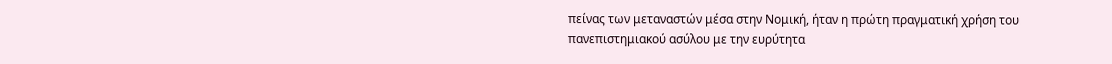πείνας των μεταναστών μέσα στην Νομική, ήταν η πρώτη πραγματική χρήση του πανεπιστημιακού ασύλου με την ευρύτητα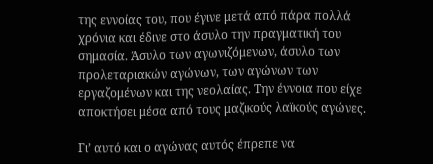της εννοίας του, που έγινε μετά από πάρα πολλά χρόνια και έδινε στο άσυλο την πραγματική του σημασία. Άσυλο των αγωνιζόμενων, άσυλο των προλεταριακών αγώνων, των αγώνων των εργαζομένων και της νεολαίας. Την έννοια που είχε αποκτήσει μέσα από τους μαζικούς λαϊκούς αγώνες.

Γι’ αυτό και ο αγώνας αυτός έπρεπε να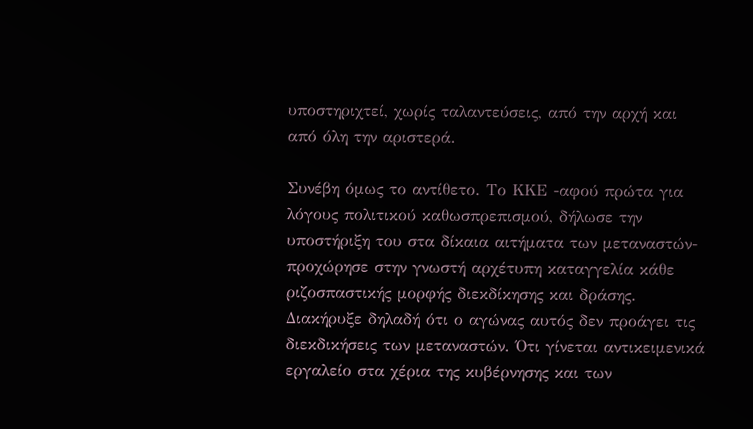υποστηριχτεί, χωρίς ταλαντεύσεις, από την αρχή και από όλη την αριστερά.

Συνέβη όμως το αντίθετο. Το ΚΚΕ -αφού πρώτα για λόγους πολιτικού καθωσπρεπισμού, δήλωσε την υποστήριξη του στα δίκαια αιτήματα των μεταναστών- προχώρησε στην γνωστή αρχέτυπη καταγγελία κάθε ριζοσπαστικής μορφής διεκδίκησης και δράσης. Διακήρυξε δηλαδή ότι ο αγώνας αυτός δεν προάγει τις διεκδικήσεις των μεταναστών. Ότι γίνεται αντικειμενικά εργαλείο στα χέρια της κυβέρνησης και των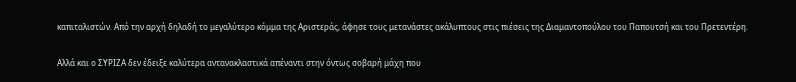καπιταλιστών. Από την αρχή δηλαδή το μεγαλύτερο κόμμα της Αριστεράς, άφησε τους μετανάστες ακάλυπτους στις πιέσεις της Διαμαντοπούλου του Παπουτσή και του Πρετεντέρη.

Αλλά και ο ΣΥΡΙΖΑ δεν έδειξε καλύτερα αντανακλαστικά απέναντι στην όντως σοβαρή μάχη που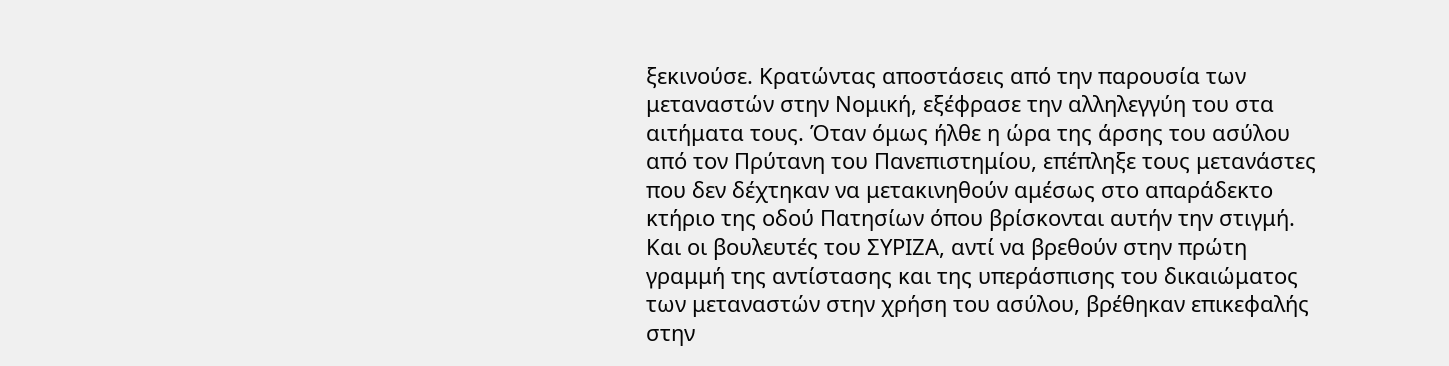ξεκινούσε. Κρατώντας αποστάσεις από την παρουσία των μεταναστών στην Νομική, εξέφρασε την αλληλεγγύη του στα αιτήματα τους. Όταν όμως ήλθε η ώρα της άρσης του ασύλου από τον Πρύτανη του Πανεπιστημίου, επέπληξε τους μετανάστες που δεν δέχτηκαν να μετακινηθούν αμέσως στο απαράδεκτο κτήριο της οδού Πατησίων όπου βρίσκονται αυτήν την στιγμή. Και οι βουλευτές του ΣΥΡΙΖΑ, αντί να βρεθούν στην πρώτη γραμμή της αντίστασης και της υπεράσπισης του δικαιώματος των μεταναστών στην χρήση του ασύλου, βρέθηκαν επικεφαλής στην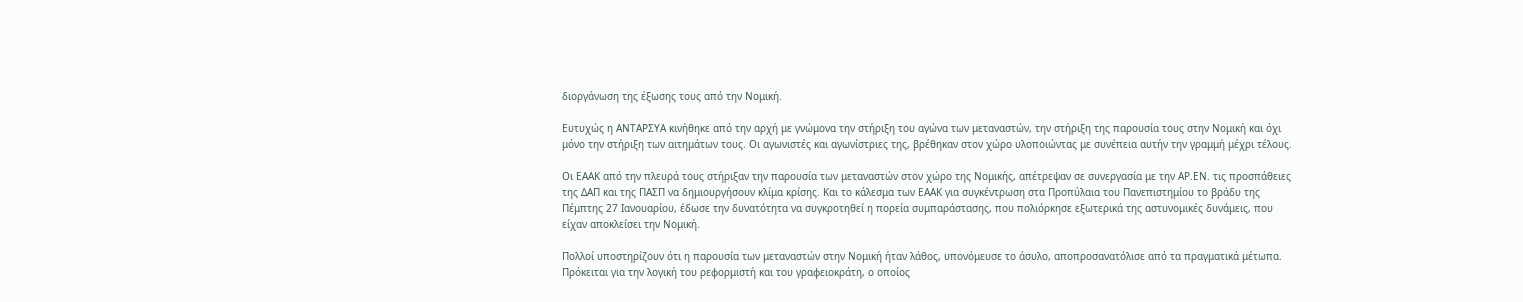διοργάνωση της έξωσης τους από την Νομική.

Ευτυχώς η ΑΝΤΑΡΣΥΑ κινήθηκε από την αρχή με γνώμονα την στήριξη του αγώνα των μεταναστών, την στήριξη της παρουσία τους στην Νομική και όχι μόνο την στήριξη των αιτημάτων τους. Οι αγωνιστές και αγωνίστριες της, βρέθηκαν στον χώρο υλοποιώντας με συνέπεια αυτήν την γραμμή μέχρι τέλους.

Οι ΕΑΑΚ από την πλευρά τους στήριξαν την παρουσία των μεταναστών στον χώρο της Νομικής, απέτρεψαν σε συνεργασία με την ΑΡ.ΕΝ. τις προσπάθειες της ΔΑΠ και της ΠΑΣΠ να δημιουργήσουν κλίμα κρίσης. Και το κάλεσμα των ΕΑΑΚ για συγκέντρωση στα Προπύλαια του Πανεπιστημίου το βράδυ της Πέμπτης 27 Ιανουαρίου, έδωσε την δυνατότητα να συγκροτηθεί η πορεία συμπαράστασης, που πολιόρκησε εξωτερικά της αστυνομικές δυνάμεις, που είχαν αποκλείσει την Νομική.

Πολλοί υποστηρίζουν ότι η παρουσία των μεταναστών στην Νομική ήταν λάθος, υπονόμευσε το άσυλο, αποπροσανατόλισε από τα πραγματικά μέτωπα. Πρόκειται για την λογική του ρεφορμιστή και του γραφειοκράτη, ο οποίος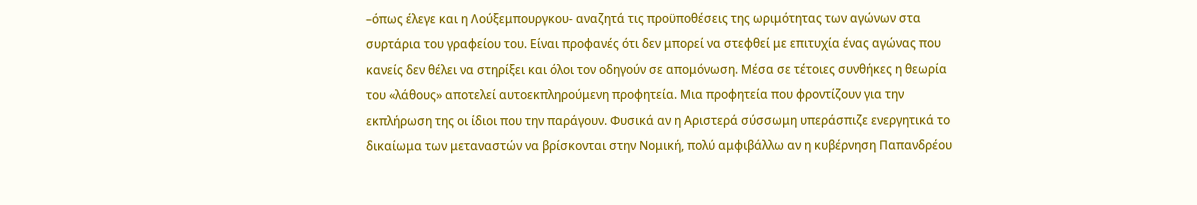–όπως έλεγε και η Λούξεμπουργκου- αναζητά τις προϋποθέσεις της ωριμότητας των αγώνων στα συρτάρια του γραφείου του. Είναι προφανές ότι δεν μπορεί να στεφθεί με επιτυχία ένας αγώνας που κανείς δεν θέλει να στηρίξει και όλοι τον οδηγούν σε απομόνωση. Μέσα σε τέτοιες συνθήκες η θεωρία του «λάθους» αποτελεί αυτοεκπληρούμενη προφητεία. Μια προφητεία που φροντίζουν για την εκπλήρωση της οι ίδιοι που την παράγουν. Φυσικά αν η Αριστερά σύσσωμη υπεράσπιζε ενεργητικά το δικαίωμα των μεταναστών να βρίσκονται στην Νομική, πολύ αμφιβάλλω αν η κυβέρνηση Παπανδρέου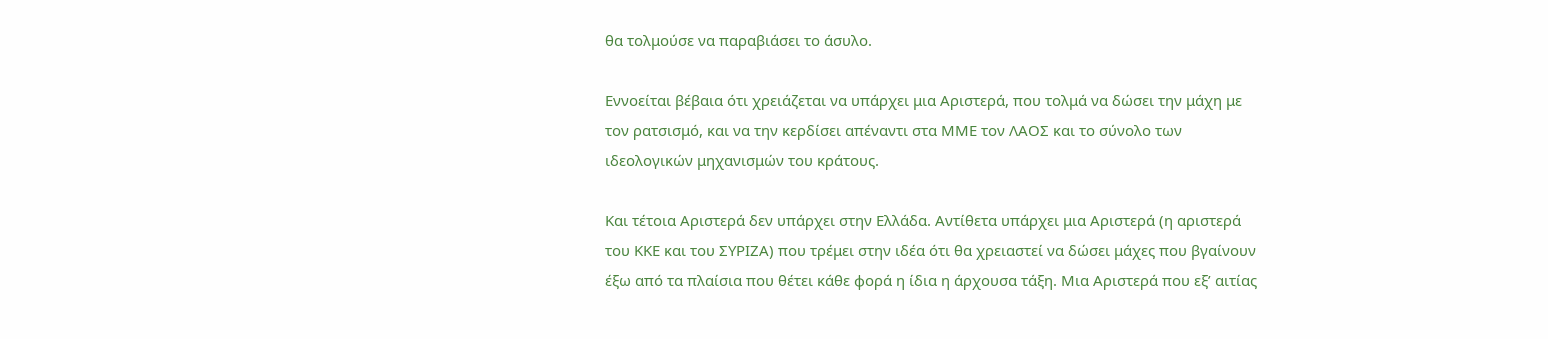θα τολμούσε να παραβιάσει το άσυλο.

Εννοείται βέβαια ότι χρειάζεται να υπάρχει μια Αριστερά, που τολμά να δώσει την μάχη με τον ρατσισμό, και να την κερδίσει απέναντι στα ΜΜΕ τον ΛΑΟΣ και το σύνολο των ιδεολογικών μηχανισμών του κράτους.

Και τέτοια Αριστερά δεν υπάρχει στην Ελλάδα. Αντίθετα υπάρχει μια Αριστερά (η αριστερά του ΚΚΕ και του ΣΥΡΙΖΑ) που τρέμει στην ιδέα ότι θα χρειαστεί να δώσει μάχες που βγαίνουν έξω από τα πλαίσια που θέτει κάθε φορά η ίδια η άρχουσα τάξη. Μια Αριστερά που εξ’ αιτίας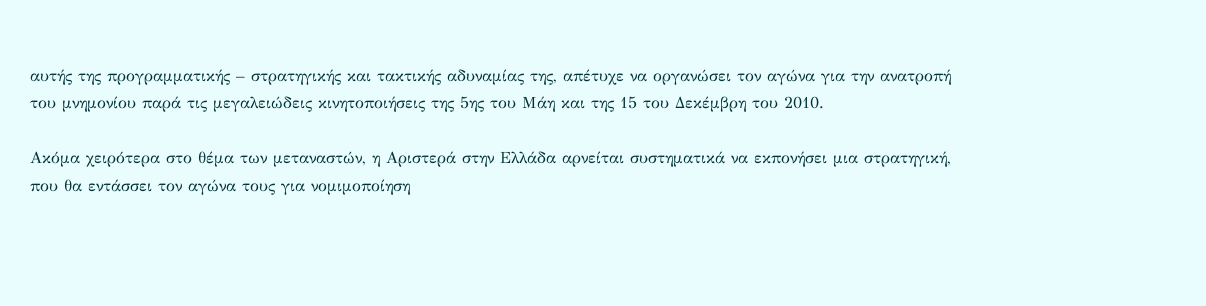αυτής της προγραμματικής – στρατηγικής και τακτικής αδυναμίας της, απέτυχε να οργανώσει τον αγώνα για την ανατροπή του μνημονίου παρά τις μεγαλειώδεις κινητοποιήσεις της 5ης του Μάη και της 15 του Δεκέμβρη του 2010.

Ακόμα χειρότερα στο θέμα των μεταναστών, η Αριστερά στην Ελλάδα αρνείται συστηματικά να εκπονήσει μια στρατηγική, που θα εντάσσει τον αγώνα τους για νομιμοποίηση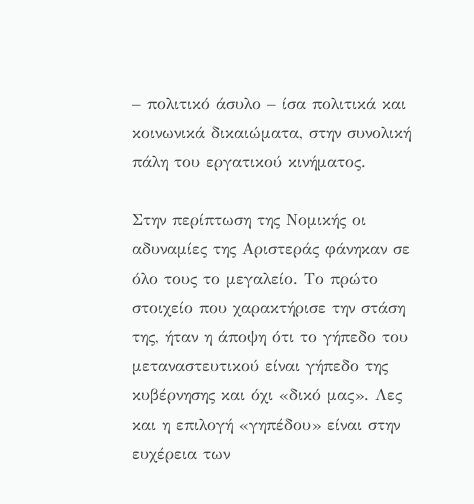– πολιτικό άσυλο – ίσα πολιτικά και κοινωνικά δικαιώματα, στην συνολική πάλη του εργατικού κινήματος.

Στην περίπτωση της Νομικής οι αδυναμίες της Αριστεράς φάνηκαν σε όλο τους το μεγαλείο. Το πρώτο στοιχείο που χαρακτήρισε την στάση της, ήταν η άποψη ότι το γήπεδο του μεταναστευτικού είναι γήπεδο της κυβέρνησης και όχι «δικό μας». Λες και η επιλογή «γηπέδου» είναι στην ευχέρεια των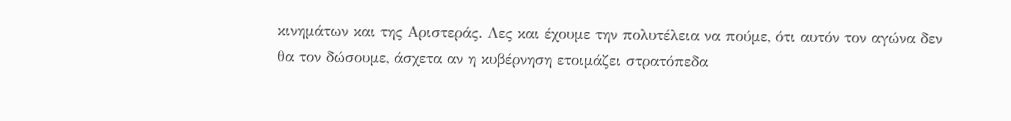κινημάτων και της Αριστεράς. Λες και έχουμε την πολυτέλεια να πούμε, ότι αυτόν τον αγώνα δεν θα τον δώσουμε, άσχετα αν η κυβέρνηση ετοιμάζει στρατόπεδα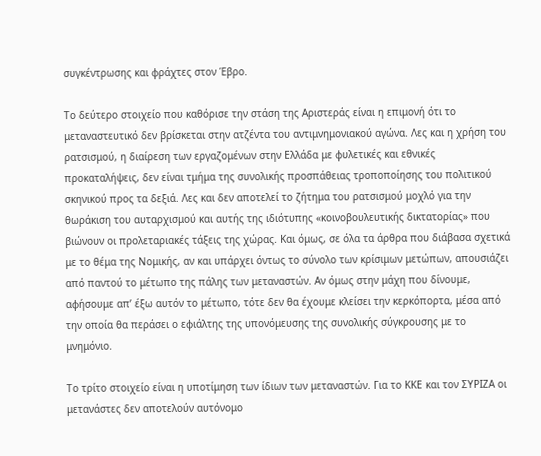συγκέντρωσης και φράχτες στον Έβρο.

Το δεύτερο στοιχείο που καθόρισε την στάση της Αριστεράς είναι η επιμονή ότι το μεταναστευτικό δεν βρίσκεται στην ατζέντα του αντιμνημονιακού αγώνα. Λες και η χρήση του ρατσισμού, η διαίρεση των εργαζομένων στην Ελλάδα με φυλετικές και εθνικές προκαταλήψεις, δεν είναι τμήμα της συνολικής προσπάθειας τροποποίησης του πολιτικού σκηνικού προς τα δεξιά. Λες και δεν αποτελεί το ζήτημα του ρατσισμού μοχλό για την θωράκιση του αυταρχισμού και αυτής της ιδιότυπης «κοινοβουλευτικής δικτατορίας» που βιώνουν οι προλεταριακές τάξεις της χώρας. Και όμως, σε όλα τα άρθρα που διάβασα σχετικά με το θέμα της Νομικής, αν και υπάρχει όντως το σύνολο των κρίσιμων μετώπων, απουσιάζει από παντού το μέτωπο της πάλης των μεταναστών. Αν όμως στην μάχη που δίνουμε, αφήσουμε απ’ έξω αυτόν το μέτωπο, τότε δεν θα έχουμε κλείσει την κερκόπορτα, μέσα από την οποία θα περάσει ο εφιάλτης της υπονόμευσης της συνολικής σύγκρουσης με το μνημόνιο.

Το τρίτο στοιχείο είναι η υποτίμηση των ίδιων των μεταναστών. Για το ΚΚΕ και τον ΣΥΡΙΖΑ οι μετανάστες δεν αποτελούν αυτόνομο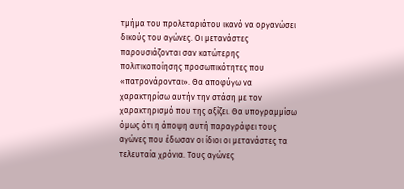τμήμα του προλεταριάτου ικανό να οργανώσει δικούς του αγώνες. Οι μετανάστες παρουσιάζονται σαν κατώτερης πολιτικοποίησης προσωπικότητες που «πατρονάρονται». Θα αποφύγω να χαρακτηρίσω αυτήν την στάση με τον χαρακτηρισμό που της αξίζει. Θα υπογραμμίσω όμως ότι η άποψη αυτή παραγράφει τους αγώνες που έδωσαν οι ίδιοι οι μετανάστες τα τελευταία χρόνια. Τους αγώνες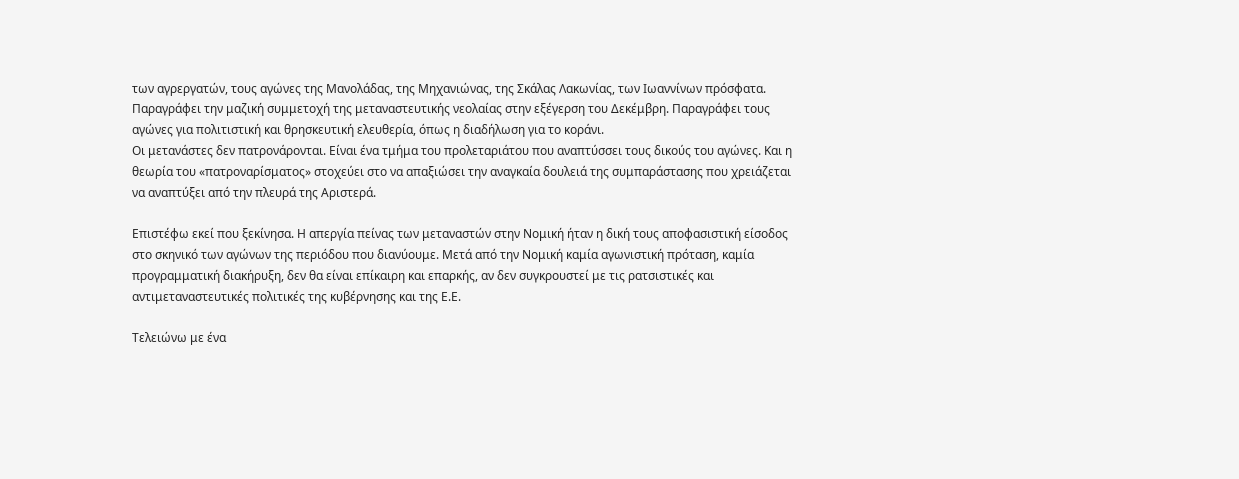των αγρεργατών, τους αγώνες της Μανολάδας, της Μηχανιώνας, της Σκάλας Λακωνίας, των Ιωαννίνων πρόσφατα. Παραγράφει την μαζική συμμετοχή της μεταναστευτικής νεολαίας στην εξέγερση του Δεκέμβρη. Παραγράφει τους αγώνες για πολιτιστική και θρησκευτική ελευθερία, όπως η διαδήλωση για το κοράνι.
Οι μετανάστες δεν πατρονάρονται. Είναι ένα τμήμα του προλεταριάτου που αναπτύσσει τους δικούς του αγώνες. Και η θεωρία του «πατροναρίσματος» στοχεύει στο να απαξιώσει την αναγκαία δουλειά της συμπαράστασης που χρειάζεται να αναπτύξει από την πλευρά της Αριστερά.

Επιστέφω εκεί που ξεκίνησα. Η απεργία πείνας των μεταναστών στην Νομική ήταν η δική τους αποφασιστική είσοδος στο σκηνικό των αγώνων της περιόδου που διανύουμε. Μετά από την Νομική καμία αγωνιστική πρόταση, καμία προγραμματική διακήρυξη, δεν θα είναι επίκαιρη και επαρκής, αν δεν συγκρουστεί με τις ρατσιστικές και αντιμεταναστευτικές πολιτικές της κυβέρνησης και της Ε.Ε.

Τελειώνω με ένα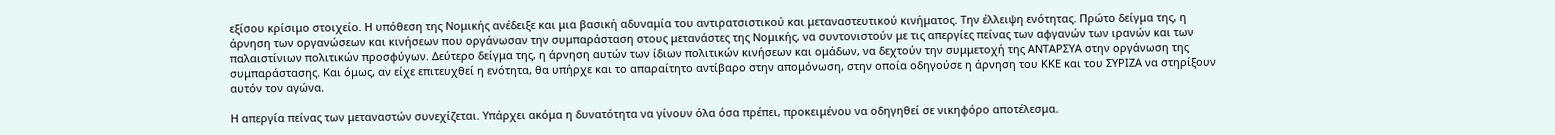εξίσου κρίσιμο στοιχείο. Η υπόθεση της Νομικής ανέδειξε και μια βασική αδυναμία του αντιρατσιστικού και μεταναστευτικού κινήματος. Την έλλειψη ενότητας. Πρώτο δείγμα της, η άρνηση των οργανώσεων και κινήσεων που οργάνωσαν την συμπαράσταση στους μετανάστες της Νομικής, να συντονιστούν με τις απεργίες πείνας των αφγανών των ιρανών και των παλαιστίνιων πολιτικών προσφύγων. Δεύτερο δείγμα της, η άρνηση αυτών των ίδιων πολιτικών κινήσεων και ομάδων, να δεχτούν την συμμετοχή της ΑΝΤΑΡΣΥΑ στην οργάνωση της συμπαράστασης. Και όμως, αν είχε επιτευχθεί η ενότητα, θα υπήρχε και το απαραίτητο αντίβαρο στην απομόνωση, στην οποία οδηγούσε η άρνηση του ΚΚΕ και του ΣΥΡΙΖΑ να στηρίξουν αυτόν τον αγώνα.

Η απεργία πείνας των μεταναστών συνεχίζεται. Υπάρχει ακόμα η δυνατότητα να γίνουν όλα όσα πρέπει, προκειμένου να οδηγηθεί σε νικηφόρο αποτέλεσμα.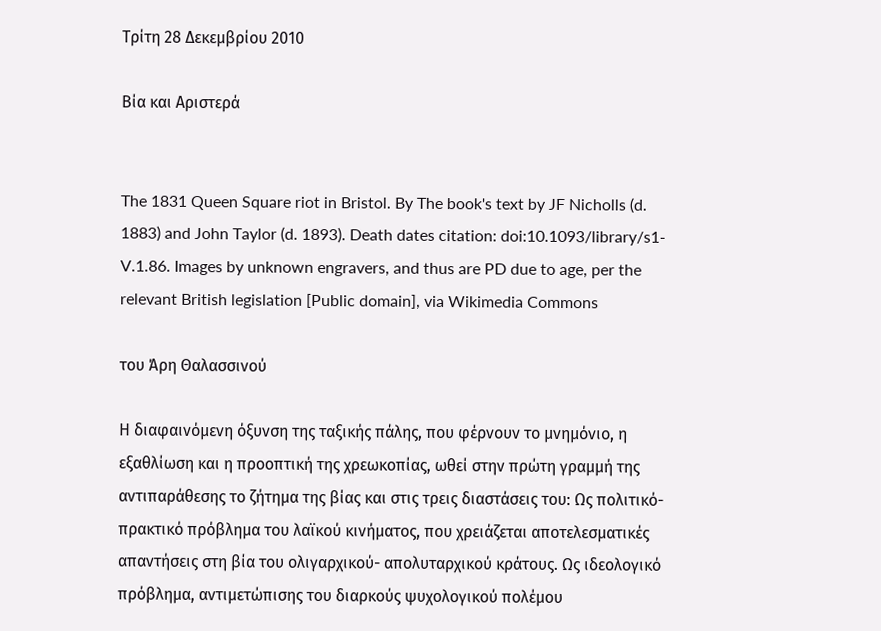Τρίτη 28 Δεκεμβρίου 2010

Βία και Αριστερά


The 1831 Queen Square riot in Bristol. By The book's text by JF Nicholls (d. 1883) and John Taylor (d. 1893). Death dates citation: doi:10.1093/library/s1-V.1.86. Images by unknown engravers, and thus are PD due to age, per the relevant British legislation [Public domain], via Wikimedia Commons

του Άρη Θαλασσινού

Η διαφαινόμενη όξυνση της ταξικής πάλης, που φέρνουν το μνημόνιο, η εξαθλίωση και η προοπτική της χρεωκοπίας, ωθεί στην πρώτη γραμμή της αντιπαράθεσης το ζήτημα της βίας και στις τρεις διαστάσεις του: Ως πολιτικό- πρακτικό πρόβλημα του λαϊκού κινήματος, που χρειάζεται αποτελεσματικές απαντήσεις στη βία του ολιγαρχικού- απολυταρχικού κράτους. Ως ιδεολογικό πρόβλημα, αντιμετώπισης του διαρκούς ψυχολογικού πολέμου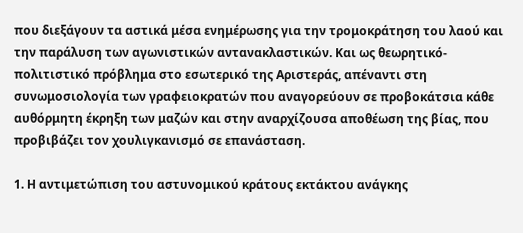που διεξάγουν τα αστικά μέσα ενημέρωσης για την τρομοκράτηση του λαού και την παράλυση των αγωνιστικών αντανακλαστικών. Και ως θεωρητικό- πολιτιστικό πρόβλημα στο εσωτερικό της Αριστεράς, απέναντι στη συνωμοσιολογία των γραφειοκρατών που αναγορεύουν σε προβοκάτσια κάθε αυθόρμητη έκρηξη των μαζών και στην αναρχίζουσα αποθέωση της βίας, που προβιβάζει τον χουλιγκανισμό σε επανάσταση.

1. Η αντιμετώπιση του αστυνομικού κράτους εκτάκτου ανάγκης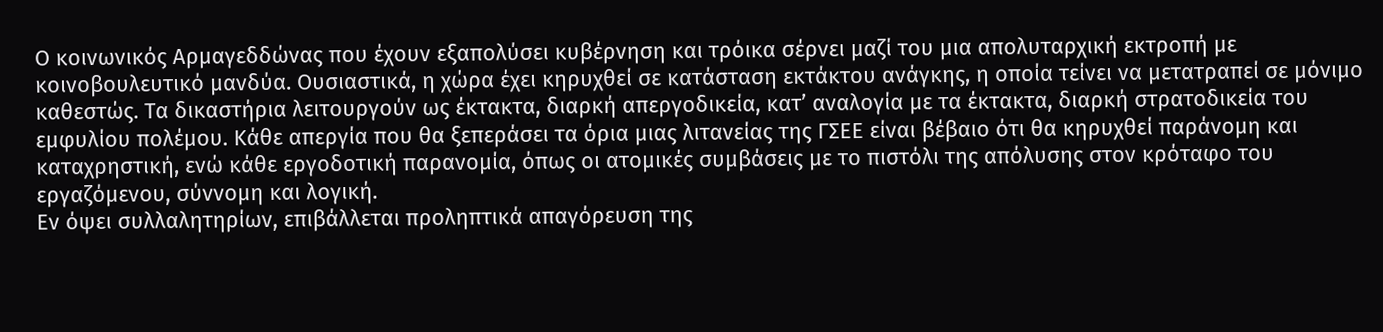Ο κοινωνικός Αρμαγεδδώνας που έχουν εξαπολύσει κυβέρνηση και τρόικα σέρνει μαζί του μια απολυταρχική εκτροπή με κοινοβουλευτικό μανδύα. Ουσιαστικά, η χώρα έχει κηρυχθεί σε κατάσταση εκτάκτου ανάγκης, η οποία τείνει να μετατραπεί σε μόνιμο καθεστώς. Τα δικαστήρια λειτουργούν ως έκτακτα, διαρκή απεργοδικεία, κατ’ αναλογία με τα έκτακτα, διαρκή στρατοδικεία του εμφυλίου πολέμου. Κάθε απεργία που θα ξεπεράσει τα όρια μιας λιτανείας της ΓΣΕΕ είναι βέβαιο ότι θα κηρυχθεί παράνομη και καταχρηστική, ενώ κάθε εργοδοτική παρανομία, όπως οι ατομικές συμβάσεις με το πιστόλι της απόλυσης στον κρόταφο του εργαζόμενου, σύννομη και λογική.
Εν όψει συλλαλητηρίων, επιβάλλεται προληπτικά απαγόρευση της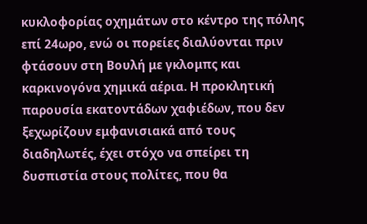κυκλοφορίας οχημάτων στο κέντρο της πόλης επί 24ωρο, ενώ οι πορείες διαλύονται πριν φτάσουν στη Βουλή με γκλομπς και καρκινογόνα χημικά αέρια. Η προκλητική παρουσία εκατοντάδων χαφιέδων, που δεν ξεχωρίζουν εμφανισιακά από τους διαδηλωτές, έχει στόχο να σπείρει τη δυσπιστία στους πολίτες, που θα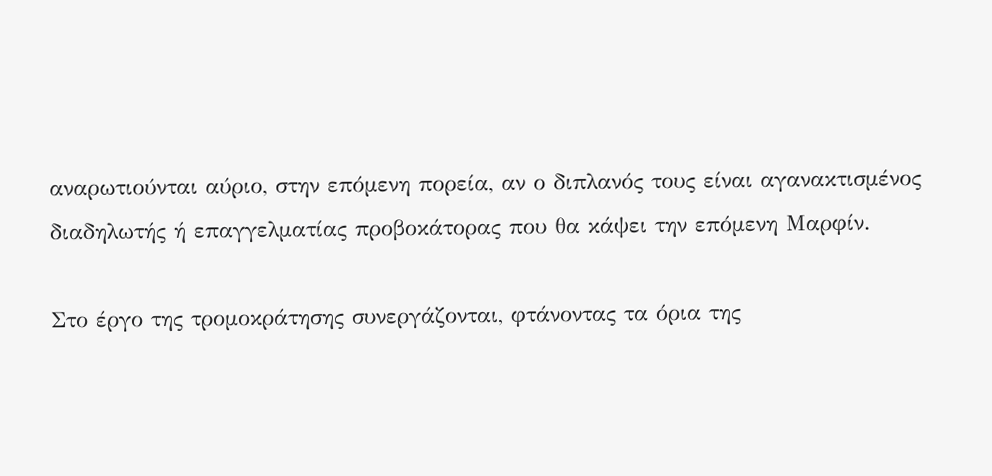αναρωτιούνται αύριο, στην επόμενη πορεία, αν ο διπλανός τους είναι αγανακτισμένος διαδηλωτής ή επαγγελματίας προβοκάτορας που θα κάψει την επόμενη Μαρφίν.

Στο έργο της τρομοκράτησης συνεργάζονται, φτάνοντας τα όρια της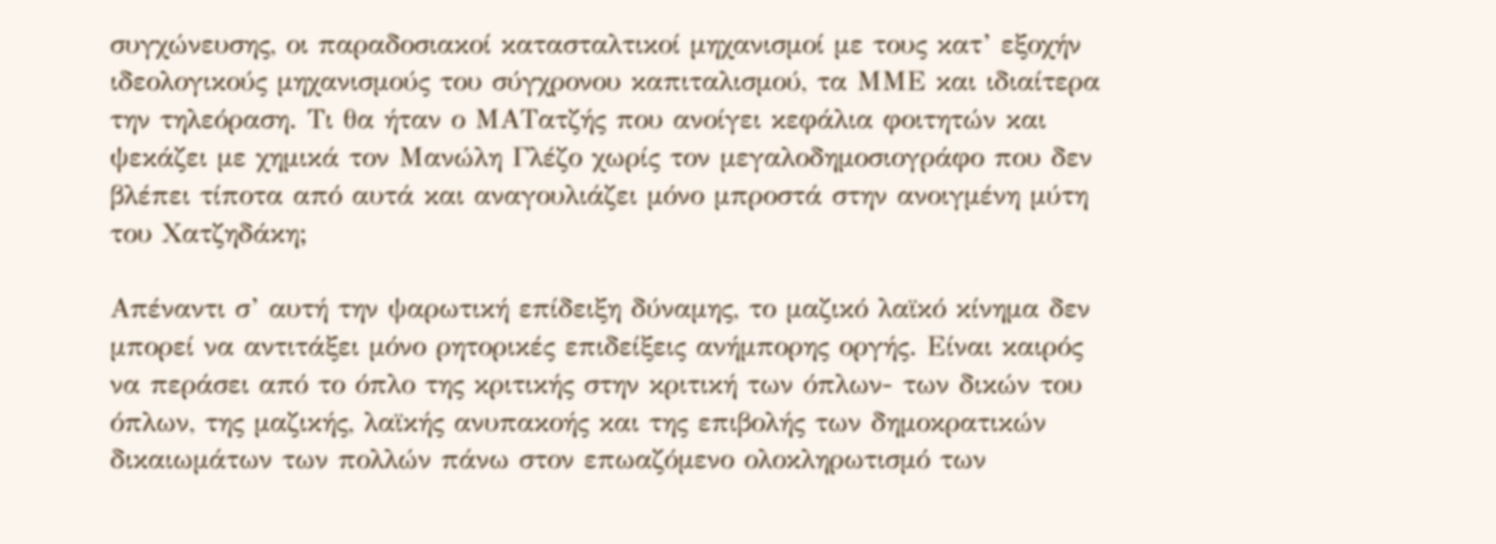συγχώνευσης, οι παραδοσιακοί κατασταλτικοί μηχανισμοί με τους κατ’ εξοχήν ιδεολογικούς μηχανισμούς του σύγχρονου καπιταλισμού, τα ΜΜΕ και ιδιαίτερα την τηλεόραση. Τι θα ήταν ο ΜΑΤατζής που ανοίγει κεφάλια φοιτητών και ψεκάζει με χημικά τον Μανώλη Γλέζο χωρίς τον μεγαλοδημοσιογράφο που δεν βλέπει τίποτα από αυτά και αναγουλιάζει μόνο μπροστά στην ανοιγμένη μύτη του Χατζηδάκη;

Απέναντι σ’ αυτή την ψαρωτική επίδειξη δύναμης, το μαζικό λαϊκό κίνημα δεν μπορεί να αντιτάξει μόνο ρητορικές επιδείξεις ανήμπορης οργής. Είναι καιρός να περάσει από το όπλο της κριτικής στην κριτική των όπλων- των δικών του όπλων, της μαζικής, λαϊκής ανυπακοής και της επιβολής των δημοκρατικών δικαιωμάτων των πολλών πάνω στον επωαζόμενο ολοκληρωτισμό των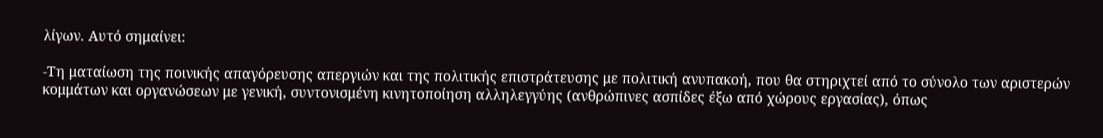λίγων. Αυτό σημαίνει:

-Τη ματαίωση της ποινικής απαγόρευσης απεργιών και της πολιτικής επιστράτευσης με πολιτική ανυπακοή, που θα στηριχτεί από το σύνολο των αριστερών κομμάτων και οργανώσεων με γενική, συντονισμένη κινητοποίηση αλληλεγγύης (ανθρώπινες ασπίδες έξω από χώρους εργασίας), όπως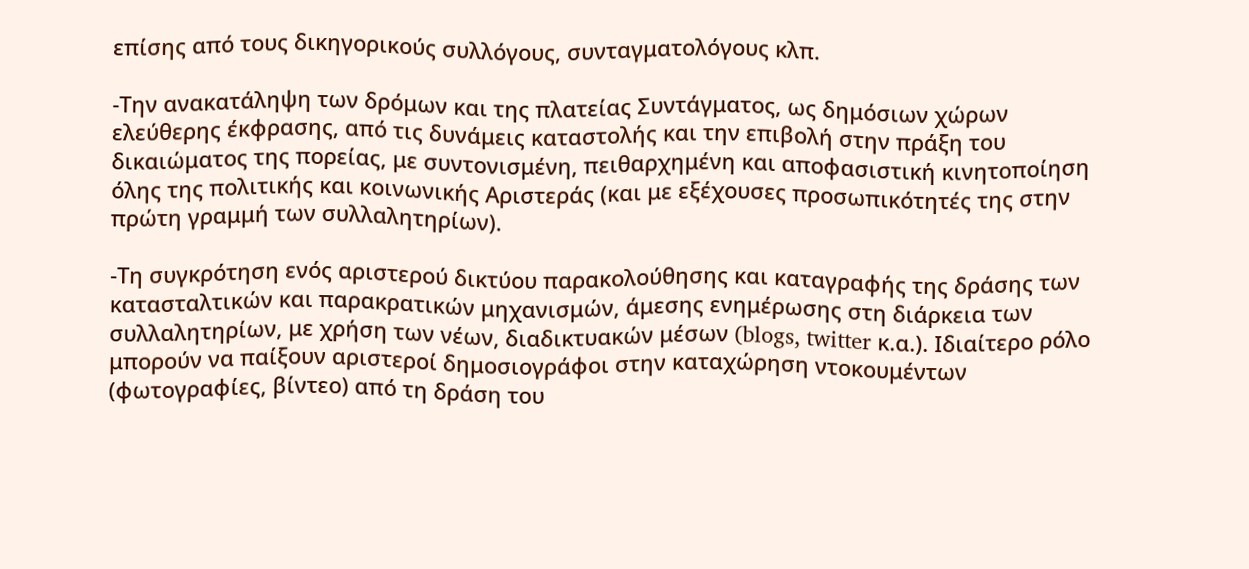επίσης από τους δικηγορικούς συλλόγους, συνταγματολόγους κλπ.

-Την ανακατάληψη των δρόμων και της πλατείας Συντάγματος, ως δημόσιων χώρων ελεύθερης έκφρασης, από τις δυνάμεις καταστολής και την επιβολή στην πράξη του δικαιώματος της πορείας, με συντονισμένη, πειθαρχημένη και αποφασιστική κινητοποίηση όλης της πολιτικής και κοινωνικής Αριστεράς (και με εξέχουσες προσωπικότητές της στην πρώτη γραμμή των συλλαλητηρίων).

-Τη συγκρότηση ενός αριστερού δικτύου παρακολούθησης και καταγραφής της δράσης των κατασταλτικών και παρακρατικών μηχανισμών, άμεσης ενημέρωσης στη διάρκεια των συλλαλητηρίων, με χρήση των νέων, διαδικτυακών μέσων (blogs, twitter κ.α.). Ιδιαίτερο ρόλο μπορούν να παίξουν αριστεροί δημοσιογράφοι στην καταχώρηση ντοκουμέντων (φωτογραφίες, βίντεο) από τη δράση του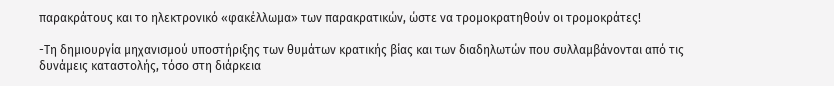παρακράτους και το ηλεκτρονικό «φακέλλωμα» των παρακρατικών, ώστε να τρομοκρατηθούν οι τρομοκράτες!

-Τη δημιουργία μηχανισμού υποστήριξης των θυμάτων κρατικής βίας και των διαδηλωτών που συλλαμβάνονται από τις δυνάμεις καταστολής, τόσο στη διάρκεια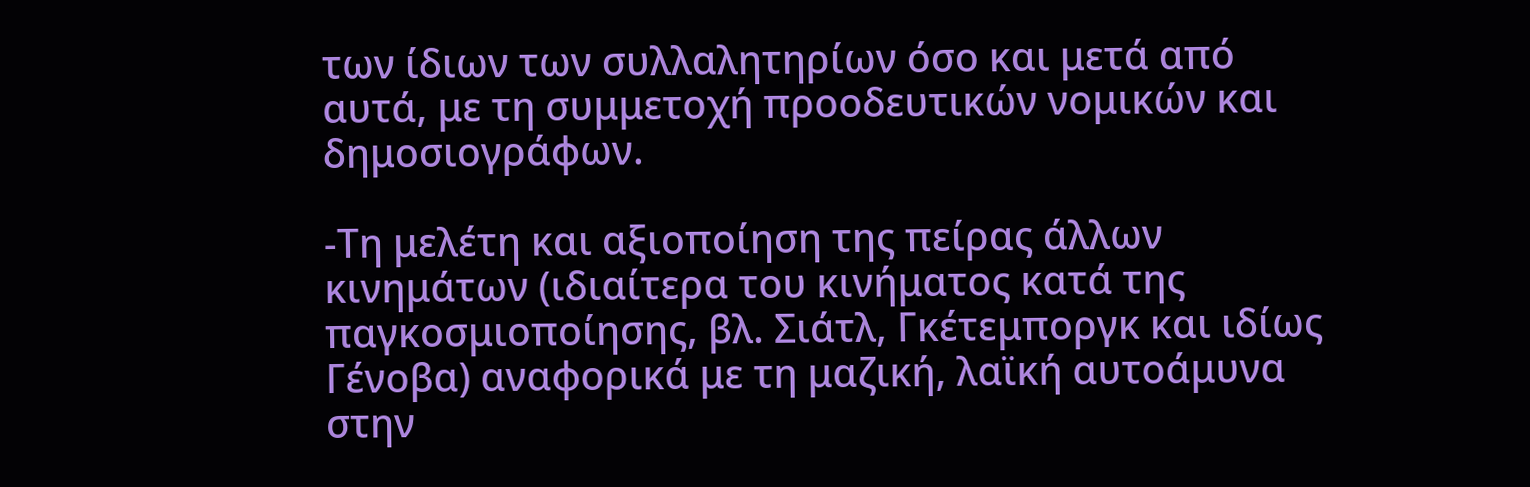των ίδιων των συλλαλητηρίων όσο και μετά από αυτά, με τη συμμετοχή προοδευτικών νομικών και δημοσιογράφων.

-Τη μελέτη και αξιοποίηση της πείρας άλλων κινημάτων (ιδιαίτερα του κινήματος κατά της παγκοσμιοποίησης, βλ. Σιάτλ, Γκέτεμποργκ και ιδίως Γένοβα) αναφορικά με τη μαζική, λαϊκή αυτοάμυνα στην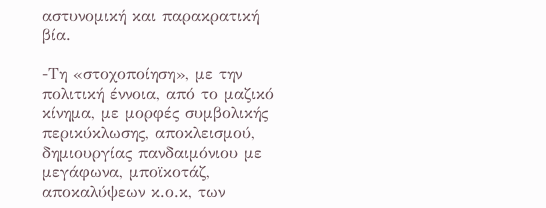αστυνομική και παρακρατική βία.

-Τη «στοχοποίηση», με την πολιτική έννοια, από το μαζικό κίνημα, με μορφές συμβολικής περικύκλωσης, αποκλεισμού, δημιουργίας πανδαιμόνιου με μεγάφωνα, μποϊκοτάζ, αποκαλύψεων κ.ο.κ, των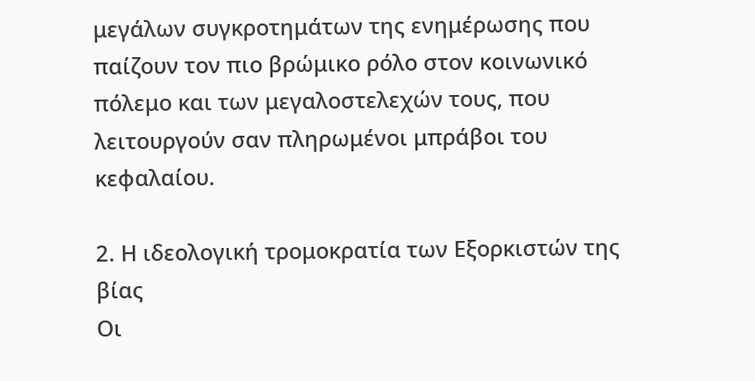μεγάλων συγκροτημάτων της ενημέρωσης που παίζουν τον πιο βρώμικο ρόλο στον κοινωνικό πόλεμο και των μεγαλοστελεχών τους, που λειτουργούν σαν πληρωμένοι μπράβοι του κεφαλαίου.

2. Η ιδεολογική τρομοκρατία των Εξορκιστών της βίας
Οι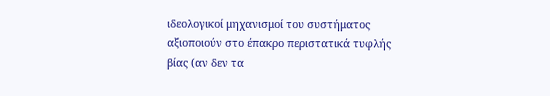ιδεολογικοί μηχανισμοί του συστήματος αξιοποιούν στο έπακρο περιστατικά τυφλής βίας (αν δεν τα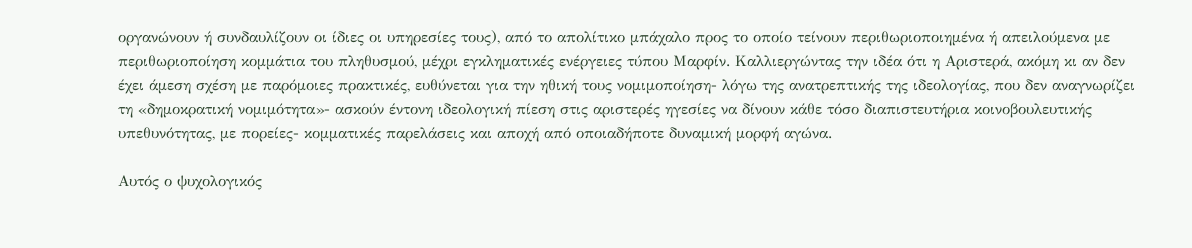οργανώνουν ή συνδαυλίζουν οι ίδιες οι υπηρεσίες τους), από το απολίτικο μπάχαλο προς το οποίο τείνουν περιθωριοποιημένα ή απειλούμενα με περιθωριοποίηση κομμάτια του πληθυσμού, μέχρι εγκληματικές ενέργειες τύπου Μαρφίν. Καλλιεργώντας την ιδέα ότι η Αριστερά, ακόμη κι αν δεν έχει άμεση σχέση με παρόμοιες πρακτικές, ευθύνεται για την ηθική τους νομιμοποίηση- λόγω της ανατρεπτικής της ιδεολογίας, που δεν αναγνωρίζει τη «δημοκρατική νομιμότητα»- ασκούν έντονη ιδεολογική πίεση στις αριστερές ηγεσίες να δίνουν κάθε τόσο διαπιστευτήρια κοινοβουλευτικής υπεθυνότητας, με πορείες- κομματικές παρελάσεις και αποχή από οποιαδήποτε δυναμική μορφή αγώνα.

Αυτός ο ψυχολογικός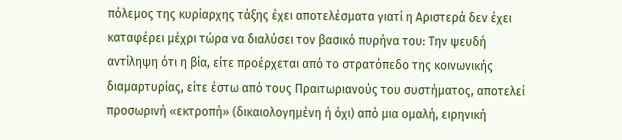πόλεμος της κυρίαρχης τάξης έχει αποτελέσματα γιατί η Αριστερά δεν έχει καταφέρει μέχρι τώρα να διαλύσει τον βασικό πυρήνα του: Την ψευδή αντίληψη ότι η βία, είτε προέρχεται από το στρατόπεδο της κοινωνικής διαμαρτυρίας, είτε έστω από τους Πραιτωριανούς του συστήματος, αποτελεί προσωρινή «εκτροπή» (δικαιολογημένη ή όχι) από μια ομαλή, ειρηνική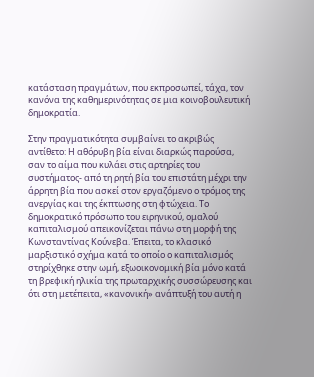κατάσταση πραγμάτων, που εκπροσωπεί, τάχα, τον κανόνα της καθημερινότητας σε μια κοινοβουλευτική δημοκρατία.

Στην πραγματικότητα συμβαίνει το ακριβώς αντίθετο: Η αθόρυβη βία είναι διαρκώς παρούσα, σαν το αίμα που κυλάει στις αρτηρίες του συστήματος- από τη ρητή βία του επιστάτη μέχρι την άρρητη βία που ασκεί στον εργαζόμενο ο τρόμος της ανεργίας και της έκπτωσης στη φτώχεια. Το δημοκρατικό πρόσωπο του ειρηνικού, ομαλού καπιταλισμού απεικονίζεται πάνω στη μορφή της Κωνσταντίνας Κούνεβα. Έπειτα, το κλασικό μαρξιστικό σχήμα κατά το οποίο ο καπιταλισμός στηρίχθηκε στην ωμή, εξωοικονομική βία μόνο κατά τη βρεφική ηλικία της πρωταρχικής συσσώρευσης και ότι στη μετέπειτα, «κανονική» ανάπτυξή του αυτή η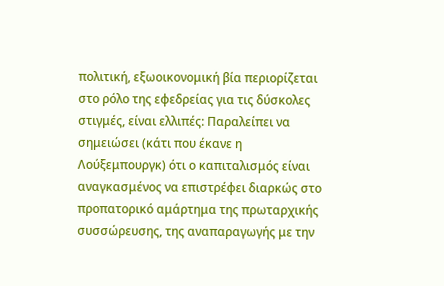πολιτική, εξωοικονομική βία περιορίζεται στο ρόλο της εφεδρείας για τις δύσκολες στιγμές, είναι ελλιπές: Παραλείπει να σημειώσει (κάτι που έκανε η Λούξεμπουργκ) ότι ο καπιταλισμός είναι αναγκασμένος να επιστρέφει διαρκώς στο προπατορικό αμάρτημα της πρωταρχικής συσσώρευσης, της αναπαραγωγής με την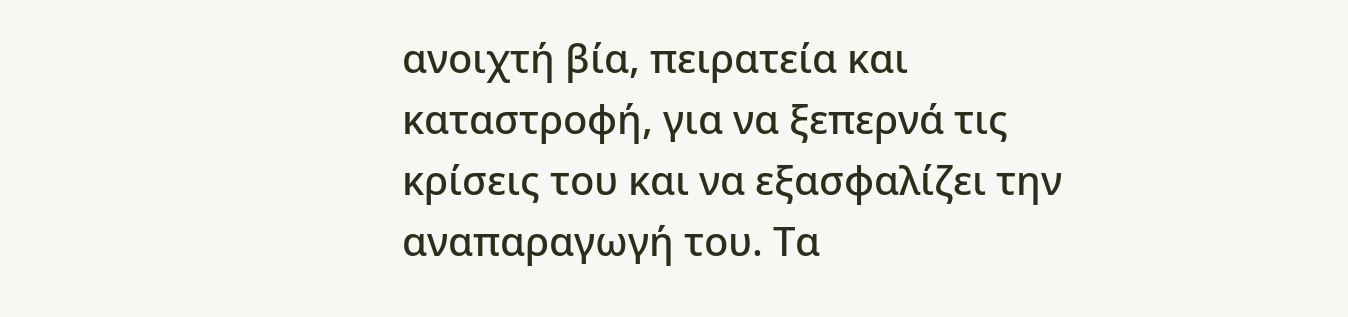ανοιχτή βία, πειρατεία και καταστροφή, για να ξεπερνά τις κρίσεις του και να εξασφαλίζει την αναπαραγωγή του. Τα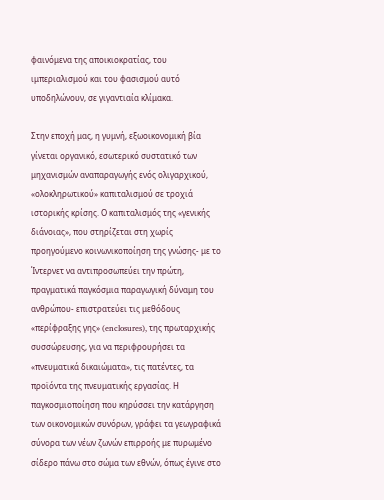φαινόμενα της αποικιοκρατίας, του ιμπεριαλισμού και του φασισμού αυτό υποδηλώνουν, σε γιγαντιαία κλίμακα.

Στην εποχή μας, η γυμνή, εξωοικονομική βία γίνεται οργανικό, εσωτερικό συστατικό των μηχανισμών αναπαραγωγής ενός ολιγαρχικού, «ολοκληρωτικού» καπιταλισμού σε τροχιά ιστορικής κρίσης. Ο καπιταλισμός της «γενικής διάνοιας», που στηρίζεται στη χωρίς προηγούμενο κοινωνικοποίηση της γνώσης- με το Ίντερνετ να αντιπροσωπεύει την πρώτη, πραγματικά παγκόσμια παραγωγική δύναμη του ανθρώπου- επιστρατεύει τις μεθόδους «περίφραξης γης» (enclosures), της πρωταρχικής συσσώρευσης, για να περιφρουρήσει τα «πνευματικά δικαιώματα», τις πατέντες, τα προϊόντα της πνευματικής εργασίας. Η παγκοσμιοποίηση που κηρύσσει την κατάργηση των οικονομικών συνόρων, γράφει τα γεωγραφικά σύνορα των νέων ζωνών επιρροής με πυρωμένο σίδερο πάνω στο σώμα των εθνών, όπως έγινε στο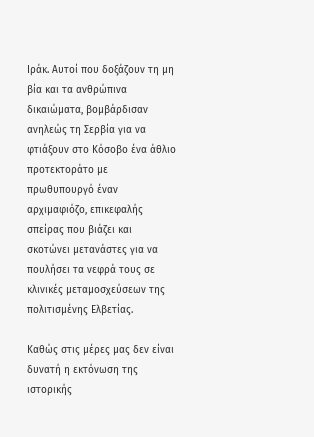Ιράκ. Αυτοί που δοξάζουν τη μη βία και τα ανθρώπινα δικαιώματα, βομβάρδισαν ανηλεώς τη Σερβία για να φτιάξουν στο Κόσοβο ένα άθλιο προτεκτοράτο με πρωθυπουργό έναν αρχιμαφιόζο, επικεφαλής σπείρας που βιάζει και σκοτώνει μετανάστες για να πουλήσει τα νεφρά τους σε κλινικές μεταμοσχεύσεων της πολιτισμένης Ελβετίας.

Καθώς στις μέρες μας δεν είναι δυνατή η εκτόνωση της ιστορικής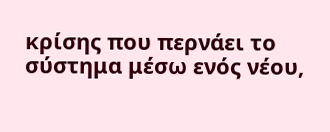κρίσης που περνάει το σύστημα μέσω ενός νέου,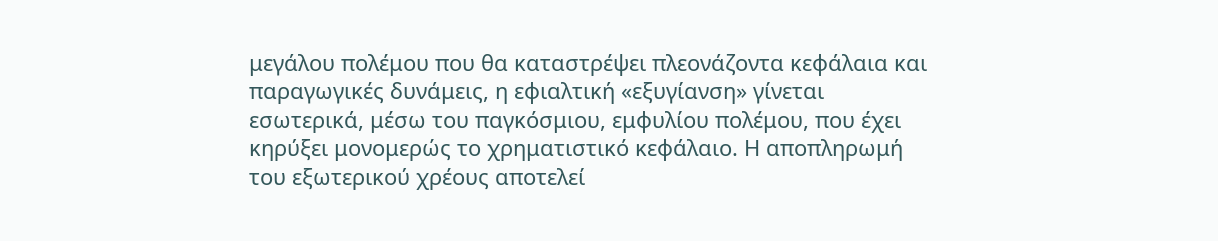μεγάλου πολέμου που θα καταστρέψει πλεονάζοντα κεφάλαια και παραγωγικές δυνάμεις, η εφιαλτική «εξυγίανση» γίνεται εσωτερικά, μέσω του παγκόσμιου, εμφυλίου πολέμου, που έχει κηρύξει μονομερώς το χρηματιστικό κεφάλαιο. Η αποπληρωμή του εξωτερικού χρέους αποτελεί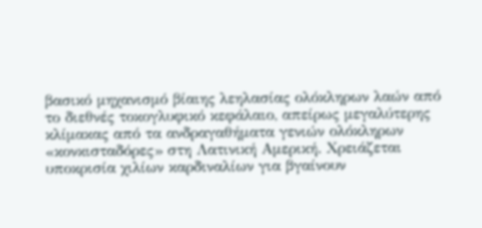βασικό μηχανισμό βίαιης λεηλασίας ολόκληρων λαών από το διεθνές τοκογλυφικό κεφάλαιο, απείρως μεγαλύτερης κλίμακας από τα ανδραγαθήματα γενιών ολόκληρων «κονκισταδόρες» στη Λατινική Αμερική. Χρειάζεται υποκρισία χιλίων καρδιναλίων για βγαίνουν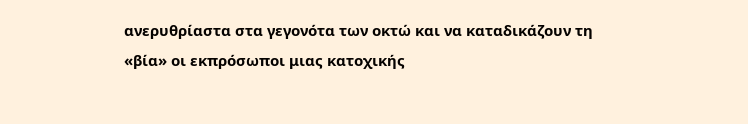ανερυθρίαστα στα γεγονότα των οκτώ και να καταδικάζουν τη «βία» οι εκπρόσωποι μιας κατοχικής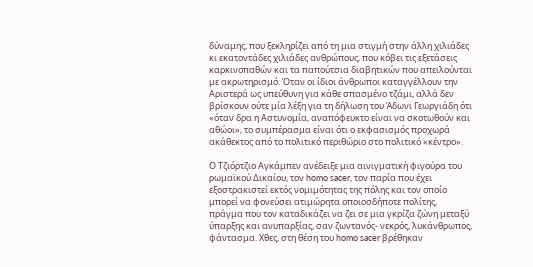δύναμης, που ξεκληρίζει από τη μια στιγμή στην άλλη χιλιάδες κι εκατοντάδες χιλιάδες ανθρώπους, που κόβει τις εξετάσεις καρκινοπαθών και τα παπούτσια διαβητικών που απειλούνται με ακρωτηρισμό. Όταν οι ίδιοι άνθρωποι καταγγέλλουν την Αριστερά ως υπεύθυνη για κάθε σπασμένο τζάμι, αλλά δεν βρίσκουν ούτε μία λέξη για τη δήλωση του Άδωνι Γεωργιάδη ότι «όταν δρα η Αστυνομία, αναπόφευκτο είναι να σκοτωθούν και αθώοι», το συμπέρασμα είναι ότι ο εκφασισμός προχωρά ακάθεκτος από το πολιτικό περιθώριο στο πολιτικό «κέντρο».

Ο Τζιόρτζιο Αγκάμπεν ανέδειξε μια αινιγματική φιγούρα του ρωμαϊκού Δικαίου, τον homo sacer, τον παρία που έχει εξοστρακιστεί εκτός νομιμότητας της πόλης και τον οποίο μπορεί να φονεύσει ατιμώρητα οποιοσδήποτε πολίτης, πράγμα που τον καταδικάζει να ζει σε μια γκρίζα ζώνη μεταξύ ύπαρξης και ανυπαρξίας, σαν ζωντανός- νεκρός, λυκάνθρωπος, φάντασμα. Χθες, στη θέση του homo sacer βρέθηκαν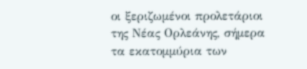οι ξεριζωμένοι προλετάριοι της Νέας Ορλεάνης, σήμερα τα εκατομμύρια των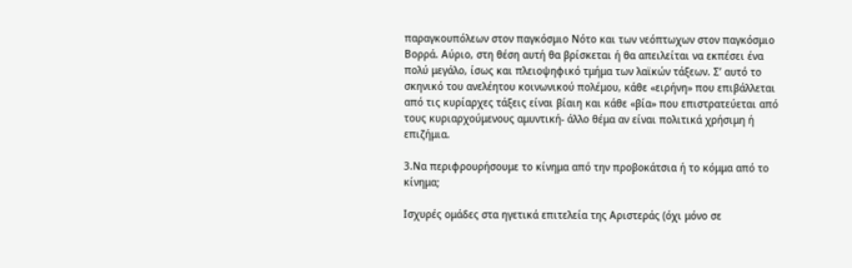παραγκουπόλεων στον παγκόσμιο Νότο και των νεόπτωχων στον παγκόσμιο Βορρά. Αύριο, στη θέση αυτή θα βρίσκεται ή θα απειλείται να εκπέσει ένα πολύ μεγάλο, ίσως και πλειοψηφικό τμήμα των λαϊκών τάξεων. Σ’ αυτό το σκηνικό του ανελέητου κοινωνικού πολέμου, κάθε «ειρήνη» που επιβάλλεται από τις κυρίαρχες τάξεις είναι βίαιη και κάθε «βία» που επιστρατεύεται από τους κυριαρχούμενους αμυντική- άλλο θέμα αν είναι πολιτικά χρήσιμη ή επιζήμια.

3.Να περιφρουρήσουμε το κίνημα από την προβοκάτσια ή το κόμμα από το κίνημα;

Ισχυρές ομάδες στα ηγετικά επιτελεία της Αριστεράς (όχι μόνο σε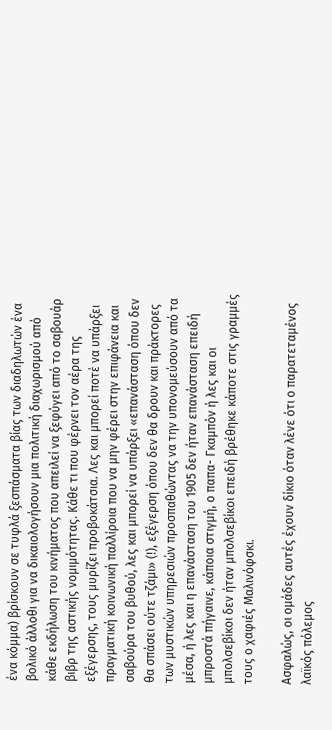ένα κόμμα) βρίσκουν σε τυφλά ξεσπάσματα βίας των διαδηλωτών ένα βολικό άλλοθι για να δικαιολογήσουν μια πολιτική διαχωρισμού από κάθε εκδήλωση του κινήματος που απειλεί να ξεφύγει από το σαβουάρ βιβρ της αστικής νομιμότητας. Κάθε τι που φέρνει τον αέρα της εξέγερσης, τους μυρίζει προβοκάτσια. Λες και μπορεί ποτέ να υπάρξει πραγματική κοινωνική παλλίροια που να μην φέρει στην επιφάνεια και σαβούρα του βυθού, λες και μπορεί να υπάρξει «επανάσταση όπου δεν θα σπάσει ούτε τζάμι» (!), εξέγερση όπου δεν θα δρουν και πράκτορες των μυστικών υπηρεσιών προσπαθώντας να την υπονομεύσουν από τα μέσα, ή λες και η επανάσταση του 1905 δεν ήταν επανάσταση επειδή μπροστά πήγαινε, κάποια στιγμή, ο παπα- Γκαμπόν ή λες και οι μπολσεβίκοι δεν ήταν μπολσεβίκοι επειδή βρέθηκε κάποτε στις γραμμές τους ο χαφιές Μαλινόφσκι.

Ασφαλώς, οι ομάδες αυτές έχουν δίκιο όταν λένε ότι ο παρατεταμένος λαϊκός πόλεμος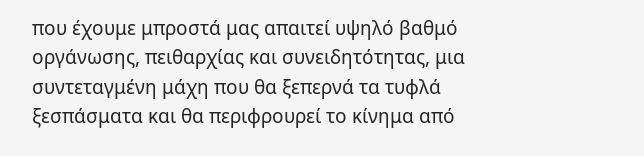που έχουμε μπροστά μας απαιτεί υψηλό βαθμό οργάνωσης, πειθαρχίας και συνειδητότητας, μια συντεταγμένη μάχη που θα ξεπερνά τα τυφλά ξεσπάσματα και θα περιφρουρεί το κίνημα από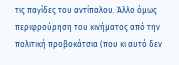τις παγίδες του αντίπαλου. Άλλο όμως περιφρούρηση του κινήματος από την πολιτική προβοκάτσια (που κι αυτό δεν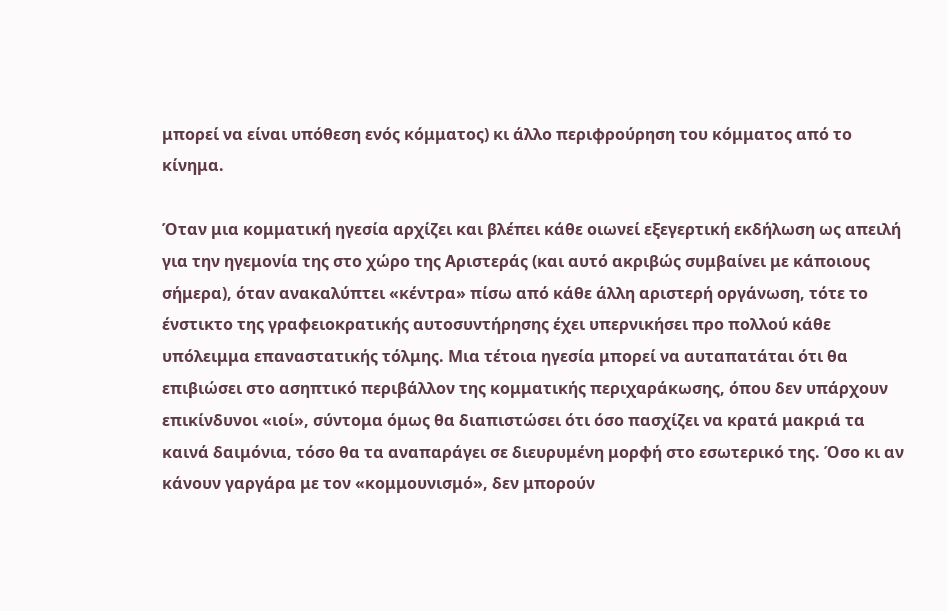μπορεί να είναι υπόθεση ενός κόμματος) κι άλλο περιφρούρηση του κόμματος από το κίνημα.

Όταν μια κομματική ηγεσία αρχίζει και βλέπει κάθε οιωνεί εξεγερτική εκδήλωση ως απειλή για την ηγεμονία της στο χώρο της Αριστεράς (και αυτό ακριβώς συμβαίνει με κάποιους σήμερα), όταν ανακαλύπτει «κέντρα» πίσω από κάθε άλλη αριστερή οργάνωση, τότε το ένστικτο της γραφειοκρατικής αυτοσυντήρησης έχει υπερνικήσει προ πολλού κάθε υπόλειμμα επαναστατικής τόλμης. Μια τέτοια ηγεσία μπορεί να αυταπατάται ότι θα επιβιώσει στο ασηπτικό περιβάλλον της κομματικής περιχαράκωσης, όπου δεν υπάρχουν επικίνδυνοι «ιοί», σύντομα όμως θα διαπιστώσει ότι όσο πασχίζει να κρατά μακριά τα καινά δαιμόνια, τόσο θα τα αναπαράγει σε διευρυμένη μορφή στο εσωτερικό της. Όσο κι αν κάνουν γαργάρα με τον «κομμουνισμό», δεν μπορούν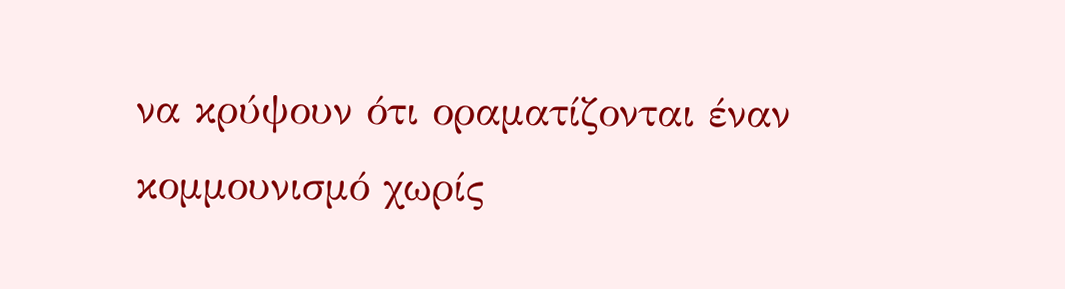να κρύψουν ότι οραματίζονται έναν κομμουνισμό χωρίς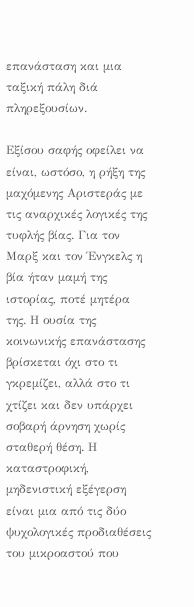επανάσταση και μια ταξική πάλη διά πληρεξουσίων.

Εξίσου σαφής οφείλει να είναι, ωστόσο, η ρήξη της μαχόμενης Αριστεράς με τις αναρχικές λογικές της τυφλής βίας. Για τον Μαρξ και τον Ένγκελς η βία ήταν μαμή της ιστορίας, ποτέ μητέρα της. Η ουσία της κοινωνικής επανάστασης βρίσκεται όχι στο τι γκρεμίζει, αλλά στο τι χτίζει και δεν υπάρχει σοβαρή άρνηση χωρίς σταθερή θέση. Η καταστροφική, μηδενιστική εξέγερση είναι μια από τις δύο ψυχολογικές προδιαθέσεις του μικροαστού που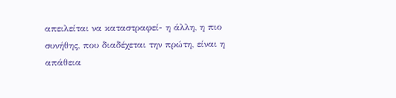απειλείται να καταστραφεί- η άλλη, η πιο συνήθης, που διαδέχεται την πρώτη, είναι η απάθεια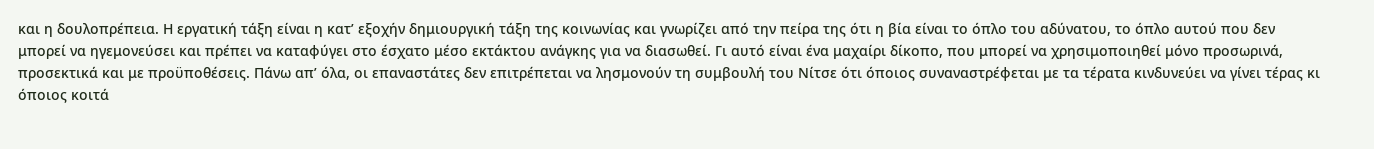και η δουλοπρέπεια. Η εργατική τάξη είναι η κατ’ εξοχήν δημιουργική τάξη της κοινωνίας και γνωρίζει από την πείρα της ότι η βία είναι το όπλο του αδύνατου, το όπλο αυτού που δεν μπορεί να ηγεμονεύσει και πρέπει να καταφύγει στο έσχατο μέσο εκτάκτου ανάγκης για να διασωθεί. Γι αυτό είναι ένα μαχαίρι δίκοπο, που μπορεί να χρησιμοποιηθεί μόνο προσωρινά, προσεκτικά και με προϋποθέσεις. Πάνω απ’ όλα, οι επαναστάτες δεν επιτρέπεται να λησμονούν τη συμβουλή του Νίτσε ότι όποιος συναναστρέφεται με τα τέρατα κινδυνεύει να γίνει τέρας κι όποιος κοιτά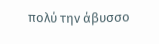πολύ την άβυσσο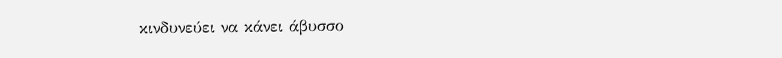κινδυνεύει να κάνει άβυσσο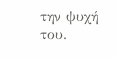την ψυχή του.